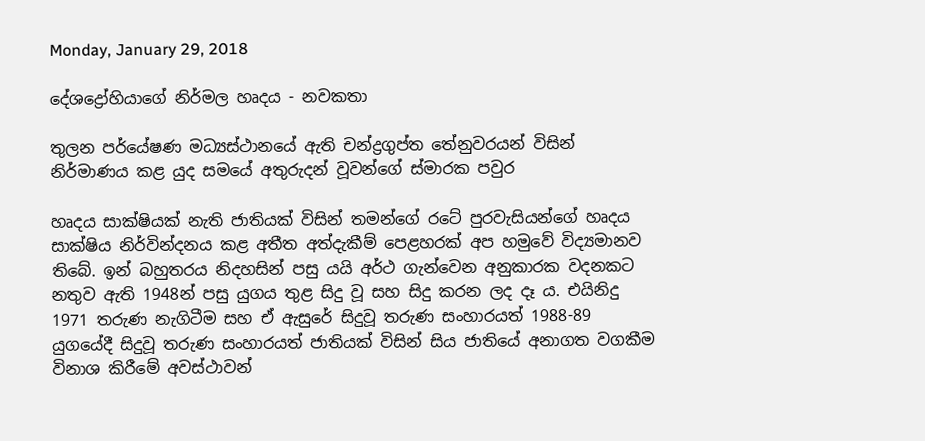Monday, January 29, 2018

දේශද්‍රෝහියාගේ නිර්මල හෘදය - නවකතා

තුලන පර්යේෂණ මධ්‍යස්ථානයේ ඇති චන්ද්‍රගුප්ත තේනුවරයන් විසින් නිර්මාණය කළ යුද සමයේ අතුරුදන් වූවන්ගේ ස්මාරක පවුර

හෘදය සාක්ෂියක් නැති ජාතියක් විසින් තමන්ගේ රටේ පුරවැසියන්ගේ හෘදය සාක්ෂිය නිර්වින්දනය කළ අතීත අත්දැකීම් පෙළහරක් අප හමුවේ විද්‍යමානව තිබේ. ඉන් බහුතරය නිදහසින් පසු යයි අර්ථ ගැන්වෙන අනුකාරක වදනකට නතුව ඇති 1948න් පසු යුගය තුළ සිදු වූ සහ සිදු කරන ලද දෑ ය. එයිනිදු 1971 තරුණ නැගිටීම සහ ඒ ඇසුරේ සිදුවූ තරුණ සංහාරයත් 1988-89 යුගයේදී සිදුවූ තරුණ සංහාරයත් ජාතියක් විසින් සිය ජාතියේ අනාගත වගකීම විනාශ කිරීමේ අවස්ථාවන්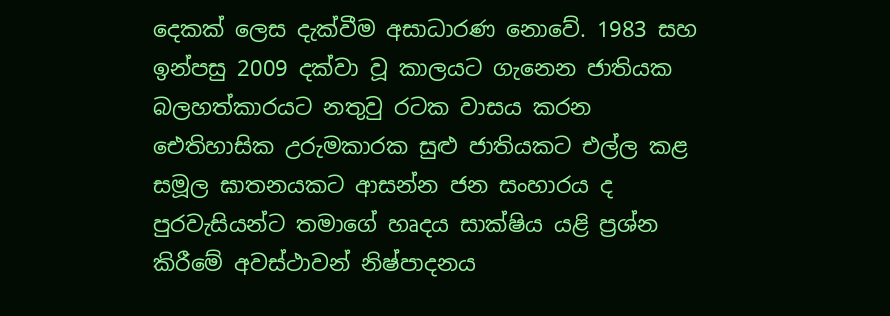දෙකක් ලෙස දැක්වීම අසාධාරණ නොවේ. 1983 සහ ඉන්පසු 2009 දක්වා වූ කාලයට ගැනෙන ජාතියක බලහත්කාරයට නතුවු රටක වාසය කරන ඓතිහාසික උරුමකාරක සුළු ජාතියකට එල්ල කළ සමූල ඝාතනයකට ආසන්න ජන සංහාරය ද පුරවැසියන්ට තමාගේ හෘදය සාක්ෂිය යළි ප්‍රශ්න කිරීමේ අවස්ථාවන් නිෂ්පාදනය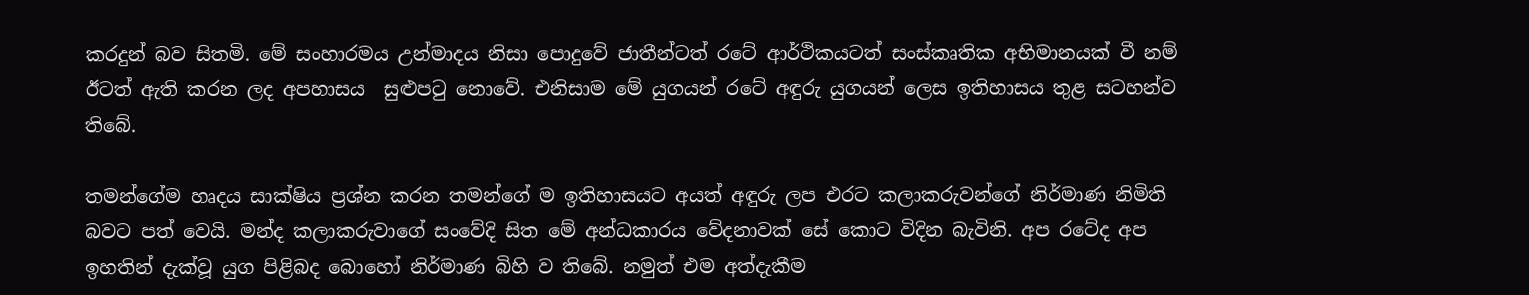කරදුන් බව සිතමි. මේ සංහාරමය උන්මාදය නිසා පොදුවේ ජාතීන්ටත් රටේ ආර්ථිකයටත් සංස්කෘතික අභිමානයක් වී නම් ඊටත් ඇති කරන ලද අපහාසය  සුළුපටු නොවේ. එනිසාම මේ යුගයන් රටේ අඳුරු යුගයන් ලෙස ඉතිහාසය තුළ සටහන්ව තිබේ.

තමන්ගේම හෘදය සාක්ෂිය ප්‍රශ්න කරන තමන්ගේ ම ඉතිහාසයට අයත් අඳුරු ලප එරට කලාකරුවන්ගේ නිර්මාණ නිමිති බවට පත් වෙයි. මන්ද කලාකරුවාගේ සංවේදි සිත මේ අන්ධකාරය වේදනාවක් සේ කොට විදින බැවිනි. අප රටේද අප ඉහතින් දැක්වූ යුග පිළිබද බොහෝ නිර්මාණ බිහි ව තිබේ. නමුත් එම අත්දැකීම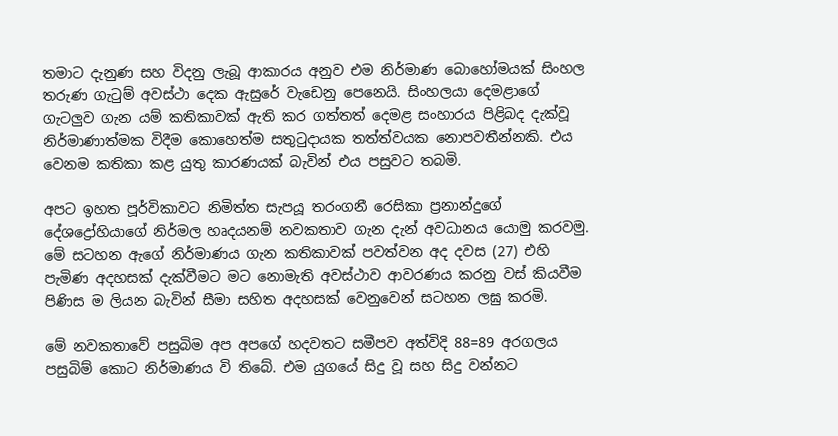තමාට දැනුණ සහ විදනු ලැබූ ආකාරය අනුව එම නිර්මාණ බොහෝමයක් සිංහල තරුණ ගැටුම් අවස්ථා දෙක ඇසුරේ වැඩෙනු පෙනෙයි. සිංහලයා දෙමළාගේ ගැටලුව ගැන යම් කතිකාවක් ඇති කර ගත්තත් දෙමළ සංහාරය පිළිබද දැක්වූ නිර්මාණාත්මක විදීම කොහෙත්ම සතුටුදායක තත්ත්වයක නොපවතීන්නකි. එය වෙනම කතිකා කළ යුතු කාරණයක් බැවින් එය පසුවට තබමි.

අපට ඉහත පූර්විකාවට නිමිත්ත සැපයූ තරංගනී රෙසිකා ප්‍රනාන්දුගේ දේශද්‍රෝහියාගේ නිර්මල හෘදයනම් නවකතාව ගැන දැන් අවධානය යොමු කරවමු. මේ සටහන ඇගේ නිර්මාණය ගැන කතිකාවක් පවත්වන අද දවස (27) එහි පැමිණ අදහසක් දැක්වීමට මට නොමැති අවස්ථාව ආවරණය කරනු වස් කියවීම පිණිස ම ලියන බැවින් සීමා සහිත අදහසක් වෙනුවෙන් සටහන ලඝු කරමි.

මේ නවකතාවේ පසුබිම අප අපගේ හදවතට සමීපව අත්විදි 88=89 අරගලය පසුබිම් කොට නිර්මාණය වි තිබේ. එම යුගයේ සිදු වූ සහ සිදු වන්නට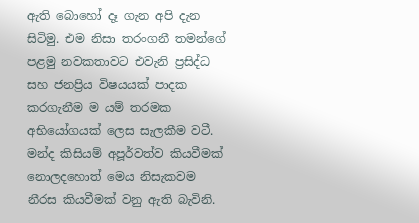ඇති බොහෝ දෑ ගැන අපි දැන සිටිමු. එම නිසා තරංගනී තමන්ගේ පළමු නවකතාවට එවැනි ප්‍රසිද්ධ සහ ජනප්‍රිය විෂයයක් පාදක කරගැනීම ම යම් තරමක අභියෝගයක් ලෙස සැලකීම වටී. මන්ද කිසියම් අපූර්වත්ව කියවීමක් නොලදහොත් මෙය නිසැකවම නීරස කියවීමක් වනු ඇති බැවිනි.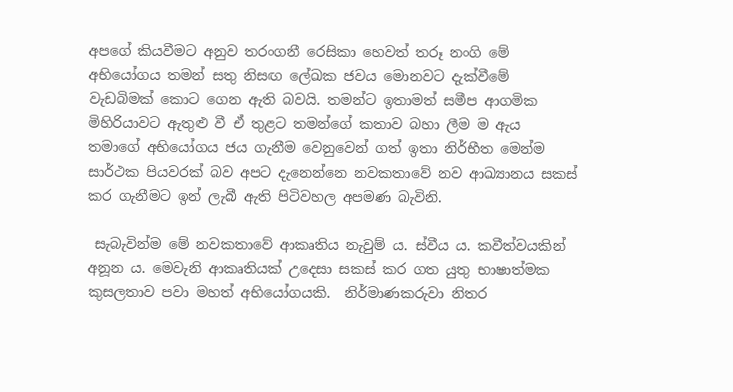අපගේ කියවීමට අනුව තරංගනී රෙසිකා හෙවත් තරූ නංගි මේ අභියෝගය තමන් සතු නිසඟ ලේඛක ජවය මොනවට දැක්වීමේ වැඩබිමක් කොට ගෙන ඇති බවයි. තමන්ට ඉතාමත් සමීප ආගමික මිහිරියාවට ඇතුළු වී ඒ තුළට තමන්ගේ කතාව බහා ලීම ම ඇය තමාගේ අභියෝගය ජය ගැනීම වෙනුවෙන් ගත් ඉතා නිර්භීත මෙන්ම සාර්ථක පියවරක් බව අපට දැනෙන්නෙ නවකතාවේ නව ආඛ්‍යානය සකස් කර ගැනීමට ඉන් ලැබී ඇති පිටිවහල අපමණ බැවිනි.

 සැබැවින්ම මේ නවකතාවේ ආකෘතිය නැවුම් ය. ස්වීය ය. කවීත්වයකින් අනූන ය. මෙවැනි ආකෘතියක් උදෙසා සකස් කර ගත යුතු භාෂාත්මක කුසලතාව පවා මහත් අභියෝගයකි.  නිර්මාණකරුවා නිතර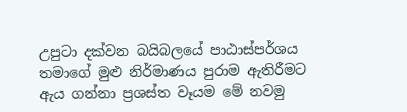උපුටා දක්වන බයිබලයේ පාඨාස්පර්ශය තමාගේ මුළු නිර්මාණය පුරාම ඇතිරීමට ඇය ගන්නා ප්‍රශස්ත වෑයම මේ නවමු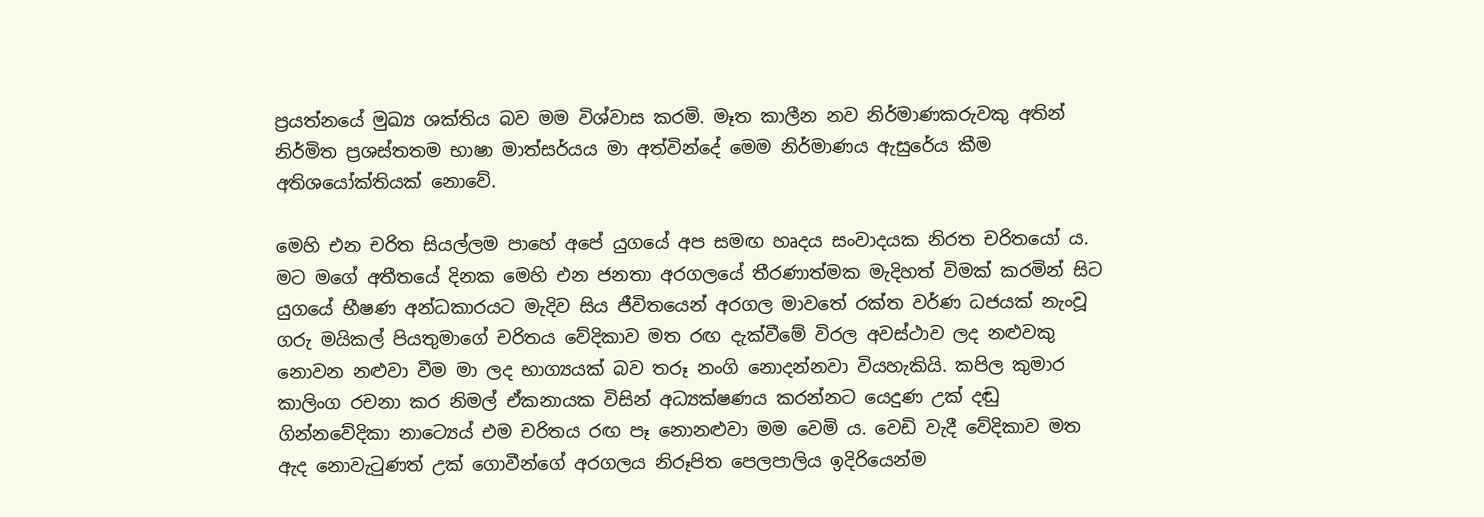ප්‍රයත්නයේ මුඛ්‍ය ශක්තිය බව මම විශ්වාස කරමි. මෑත කාලීන නව නිර්මාණකරුවකු අතින් නිර්මිත ප්‍රශස්තතම භාෂා මාත්සර්යය මා අත්වින්දේ මෙම නිර්මාණය ඇසුරේය කීම අතිශයෝක්තියක් නොවේ.

මෙහි එන චරිත සියල්ලම පාහේ අපේ යුගයේ අප සමඟ හෘදය සංවාදයක නිරත චරිතයෝ ය. මට මගේ අතීතයේ දිනක මෙහි එන ජනතා අරගලයේ තීරණාත්මක මැදිහත් විමක් කරමින් සිට යුගයේ භීෂණ අන්ධකාරයට මැදිව සිය ජීවිතයෙන් අරගල මාවතේ රක්ත වර්ණ ධජයක් නැංවූ ගරු මයිකල් පියතුමාගේ චරිතය වේදිකාව මත රඟ දැක්වීමේ විරල අවස්ථාව ලද නළුවකු නොවන නළුවා වීම මා ලද භාග්‍යයක් බව තරූ නංගි නොදන්නවා වියහැකියි. කපිල කුමාර කාලිංග රචනා කර නිමල් ඒකනායක විසින් අධ්‍යක්ෂණය කරන්නට යෙදුණ උක් දඬු ගින්නවේදිකා නාට්‍යෙය් එම චරිතය රඟ පෑ නොනළුවා මම වෙමි ය. වෙඩි වැදී වේදිකාව මත ඇද නොවැටුණත් උක් ගොවීන්ගේ අරගලය නිරූපිත පෙලපාලිය ඉදිරියෙන්ම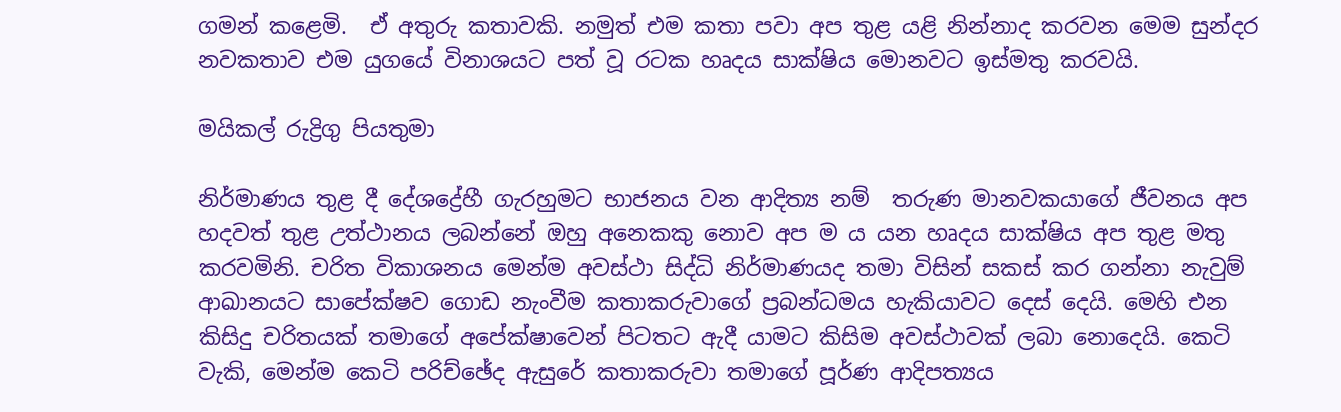ගමන් කළෙමි.  ඒ අතුරු කතාවකි. නමුත් එම කතා පවා අප තුළ යළි නින්නාද කරවන මෙම සුන්දර නවකතාව එම යුගයේ විනාශයට පත් වූ රටක හෘදය සාක්ෂිය මොනවට ඉස්මතු කරවයි.

මයිකල් රුද්‍රිගු පියතුමා

නිර්මාණය තුළ දී දේශද්‍රේහී ගැරහුමට භාජනය වන ආදිත්‍ය නම්  තරුණ මානවකයාගේ ජීවනය අප හදවත් තුළ උත්ථානය ලබන්නේ ඔහු අනෙකකු නොව අප ම ය යන හෘදය සාක්ෂිය අප තුළ මතු කරවමිනි. චරිත විකාශනය මෙන්ම අවස්ථා සිද්ධි නිර්මාණයද තමා විසින් සකස් කර ගන්නා නැවුම් ආඛානයට සාපේක්ෂව ගොඩ නැංවීම කතාකරුවාගේ ප්‍රබන්ධමය හැකියාවට දෙස් දෙයි. මෙහි එන කිසිදු චරිතයක් තමාගේ අපේක්ෂාවෙන් පිටතට ඇදී යාමට කිසිම අවස්ථාවක් ලබා නොදෙයි. කෙටි වැකි, මෙන්ම කෙටි පරිච්ඡේද ඇසුරේ කතාකරුවා තමාගේ පූර්ණ ආදිපත්‍යය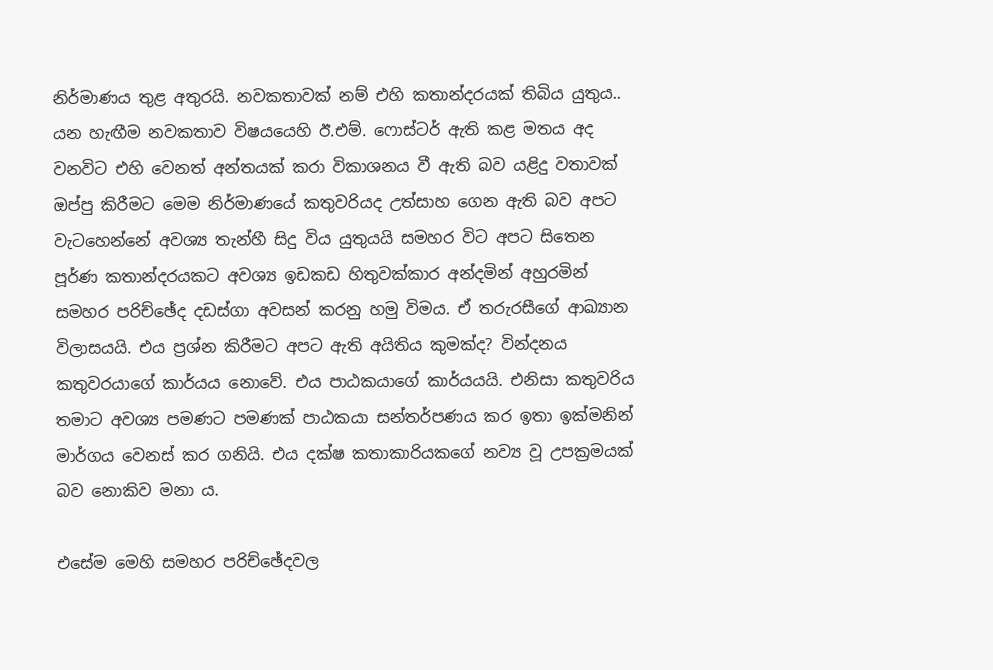නිර්මාණය තුළ අතුරයි. නවකතාවක් නම් එහි කතාන්දරයක් තිබිය යුතුය.. යන හැඟීම නවකතාව විෂයයෙහි ඊ.එම්. ෆොස්ටර් ඇති කළ මතය අද වනවිට එහි වෙනත් අන්තයක් කරා විකාශනය වී ඇති බව යළිදු වතාවක් ඔප්පු කිරීමට මෙම නිර්මාණයේ කතුවරියද උත්සාහ ගෙන ඇති බව අපට වැටහෙන්නේ අවශ්‍ය තැන්හී සිදු විය යුතුයයි සමහර විට අපට සිතෙන පූර්ණ කතාන්දරයකට අවශ්‍ය ඉඩකඩ හිතුවක්කාර අන්දමින් අහුරමින් සමහර පරිච්ඡේද දඩස්ගා අවසන් කරනු හමු විමය. ඒ තරුරසීගේ ආඛ්‍යාන විලාසයයි. එය ප්‍රශ්න කිරීමට අපට ඇති අයිතිය කුමක්ද? වින්දනය කතුවරයාගේ කාර්යය නොවේ. එය පාඨකයාගේ කාර්යයයි. එනිසා කතුවරිය තමාට අවශ්‍ය පමණට පමණක් පාඨකයා සන්තර්පණය කර ඉතා ඉක්මනින් මාර්ගය වෙනස් කර ගනියි. එය දක්ෂ කතාකාරියකගේ නව්‍ය වූ උපක්‍රමයක් බව නොකිව මනා ය.

එසේම මෙහි සමහර පරිච්ඡේදවල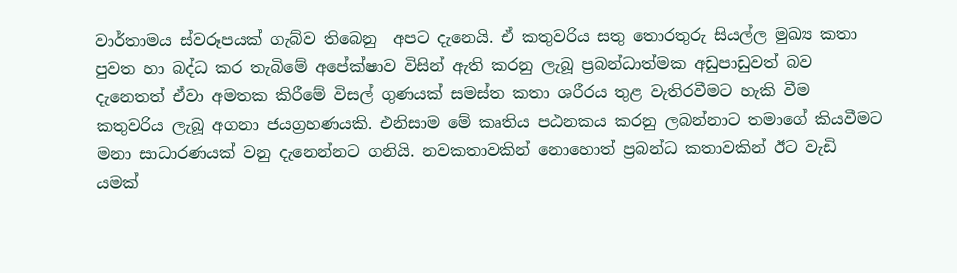වාර්තාමය ස්වරූපයක් ගැබ්ව තිබෙනු  අපට දැනෙයි. ඒ කතුවරිය සතු තොරතුරු සියල්ල මුඛ්‍ය කතා පුවත හා බද්ධ කර තැබිමේ අපේක්ෂාව විසින් ඇති කරනු ලැබූ ප්‍රබන්ධාත්මක අඩුපාඩුවත් බව දැනෙතත් ඒවා අමතක කිරීමේ විසල් ගුණයක් සමස්ත කතා ශරීරය තුළ වැතිරවීමට හැකි වීම කතුවරිය ලැබූ අගනා ජයග්‍රහණයකි. එනිසාම මේ කෘතිය පඨනකය කරනු ලබන්නාට තමාගේ කියවීමට මනා සාධාරණයක් වනු දැනෙන්නට ගනියි. නවකතාවකින් නොහොත් ප්‍රබන්ධ කතාවකින් ඊට වැඩි යමක්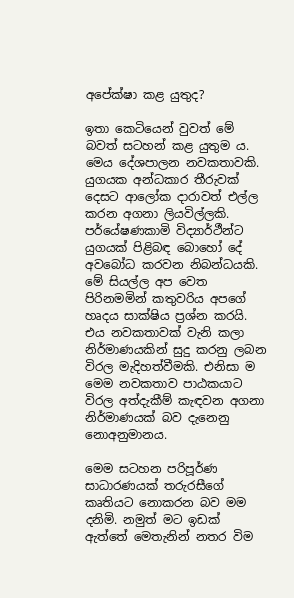අපේක්ෂා කළ යුතුද?

ඉතා කෙටියෙන් වුවත් මේ බවත් සටහන් කළ යුතුම ය. මෙය දේශපාලන නවකතාවකි. යුගයක අන්ධකාර තීරුවක් දෙසට ආලෝක දාරාවත් එල්ල කරන අගනා ලියවිල්ලකි. පර්යේෂණකාමි විද්‍යාර්ථීන්ට යුගයක් පිළිබඳ බොහෝ දේ අවබෝධ කරවන නිබන්ධයකි. මේ සියල්ල අප වෙත පිරිනමමින් කතුවරිය අපගේ හෘදය සාක්ෂිය ප්‍රශ්න කරයි. එය නවකතාවක් වැනි කලා නිර්මාණයකින් සුදු කරනු ලබන විරල මැදිහත්වීමකි. එනිසා ම මෙම නවකතාව පාඨකයාට විරල අත්දැකීම් කැඳවන අගනා නිර්මාණයක් බව දැනෙනු නොඅනුමානය.

මෙම සටහන පරිපූර්ණ සාධාරණයක් තරුරසීගේ කෘතියට නොකරන බව මම දනිමි. නමුත් මට ඉඩක් ඇත්තේ මෙතැනින් නතර විම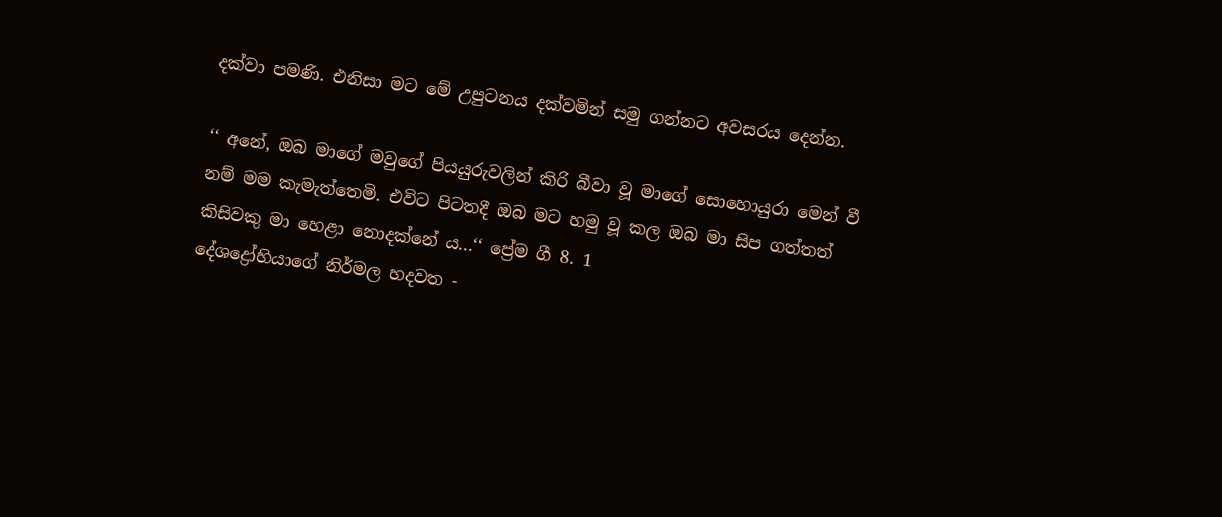දක්වා පමණි. එනිසා මට මේ උපුටනය දක්වමින් සමු ගන්නට අවසරය දෙන්න.

‘‘ අනේ, ඔබ මාගේ මවුගේ පියයුරුවලින් කිරි බීවා වූ මාගේ සොහොයුරා මෙන් වී නම් මම කැමැත්තෙමි. එවිට පිටතදී ඔබ මට හමු වූ කල ඔබ මා සිප ගත්තත් කිසිවකු මා හෙළා නොදක්නේ ය...‘‘ ප්‍රේම ගී 8. 1
දේශද්‍රෝහියාගේ නිර්මල හදවත -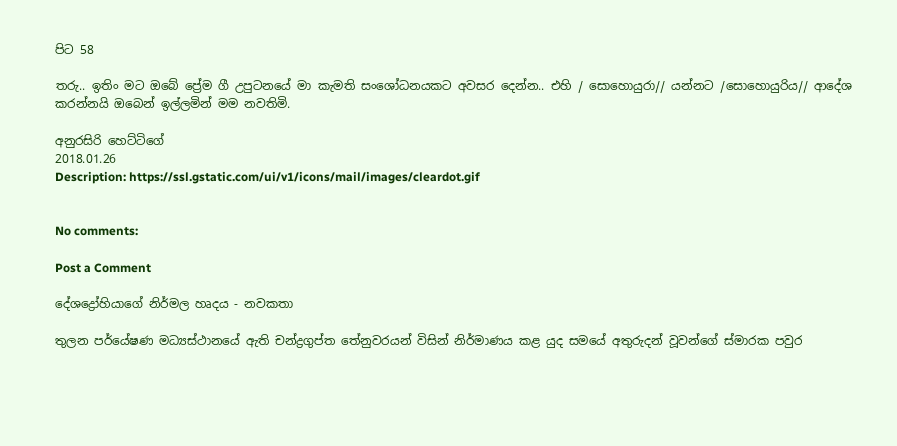පිට 58

තරු.. ඉතිං මට ඔබේ ප්‍රේම ගී උපුටනයේ මා කැමති සංශෝධනයකට අවසර දෙන්න.. එහි / සොහොයුරා// යන්නට /සොහොයුරිය// ආදේශ කරන්නයි ඔබෙන් ඉල්ලමින් මම නවතිමි.

අනුරසිරි හෙට්ටිගේ
2018.01.26
Description: https://ssl.gstatic.com/ui/v1/icons/mail/images/cleardot.gif


No comments:

Post a Comment

දේශද්‍රෝහියාගේ නිර්මල හෘදය - නවකතා

තුලන පර්යේෂණ මධ්‍යස්ථානයේ ඇති චන්ද්‍රගුප්ත තේනුවරයන් විසින් නිර්මාණය කළ යුද සමයේ අතුරුදන් වූවන්ගේ ස්මාරක පවුර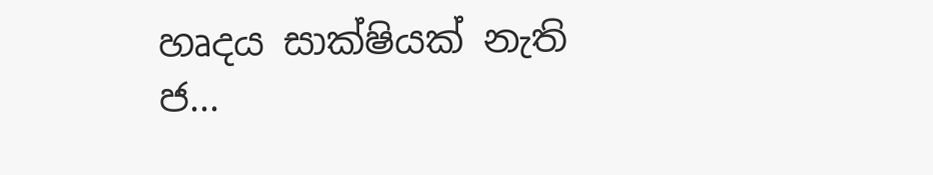හෘදය සාක්ෂියක් නැති ජ...